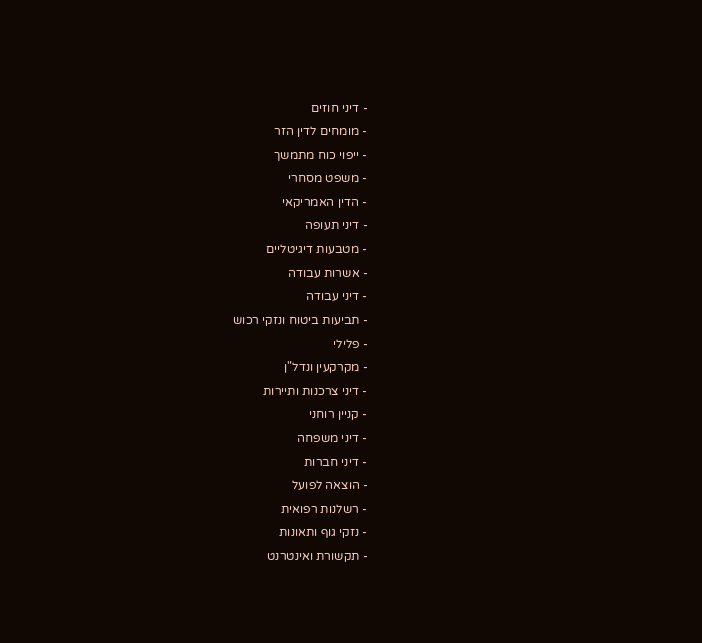- דיני חוזים
- מומחים לדין הזר
- ייפוי כוח מתמשך
- משפט מסחרי
- הדין האמריקאי
- דיני תעופה
- מטבעות דיגיטליים
- אשרות עבודה
- דיני עבודה
- תביעות ביטוח ונזקי רכוש
- פלילי
- מקרקעין ונדל"ן
- דיני צרכנות ותיירות
- קניין רוחני
- דיני משפחה
- דיני חברות
- הוצאה לפועל
- רשלנות רפואית
- נזקי גוף ותאונות
- תקשורת ואינטרנט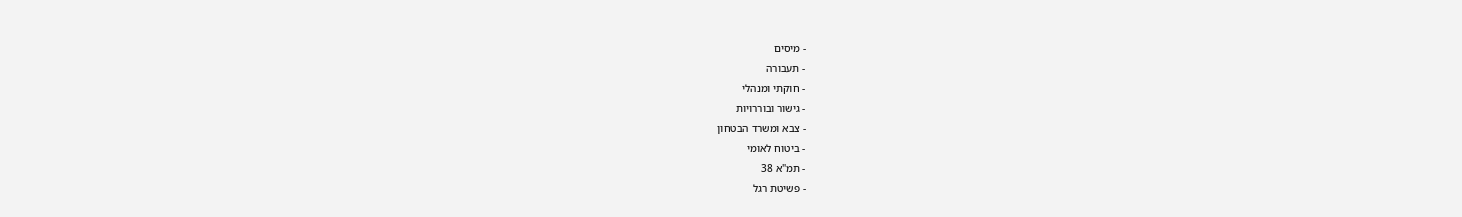- מיסים
- תעבורה
- חוקתי ומנהלי
- גישור ובוררויות
- צבא ומשרד הבטחון
- ביטוח לאומי
- תמ"א 38
- פשיטת רגל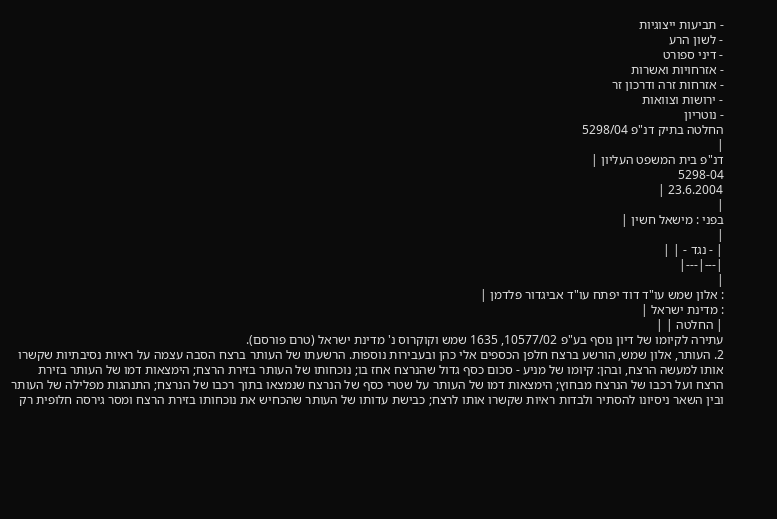- תביעות ייצוגיות
- לשון הרע
- דיני ספורט
- אזרחויות ואשרות
- אזרחות זרה ודרכון זר
- ירושות וצוואות
- נוטריון
החלטה בתיק דנ"פ 5298/04
|
דנ"פ בית המשפט העליון |
5298-04
23.6.2004 |
|
בפני : מישאל חשין |
|
| - נגד - | |
|---|---|
|
: אלון שמש עו"ד דוד יפתח עו"ד אביגדור פלדמן |
: מדינת ישראל |
| החלטה | |
עתירה לקיומו של דיון נוסף בע"פ 10577/02, 1635 שמש וקוקרוס נ' מדינת ישראל (טרם פורסם).
2. העותר, אלון שמש, הורשע ברצח חלפן הכספים אלי כהן ובעבירות נוספות. הרשעתו של העותר ברצח הסבה עצמה על ראיות נסיבתיות שקשרו אותו למעשה הרצח, ובהן: קיומו של מניע - סכום כסף גדול שהנרצח אחז בו; נוכחותו של העותר בזירת הרצח; הימצאות דמו של העותר בזירת הרצח ועל רכבו של הנרצח מבחוץ; הימצאות דמו של העותר על שטרי כסף של הנרצח שנמצאו בתוך רכבו של הנרצח; התנהגות מפלילה של העותר ובין השאר ניסיונו להסתיר ולבדות ראיות שקשרו אותו לרצח; כבישת עדותו של העותר שהכחיש את נוכחותו בזירת הרצח ומסר גירסה חלופית רק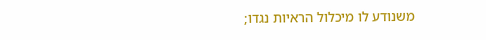משנודע לו מיכלול הראיות נגדו;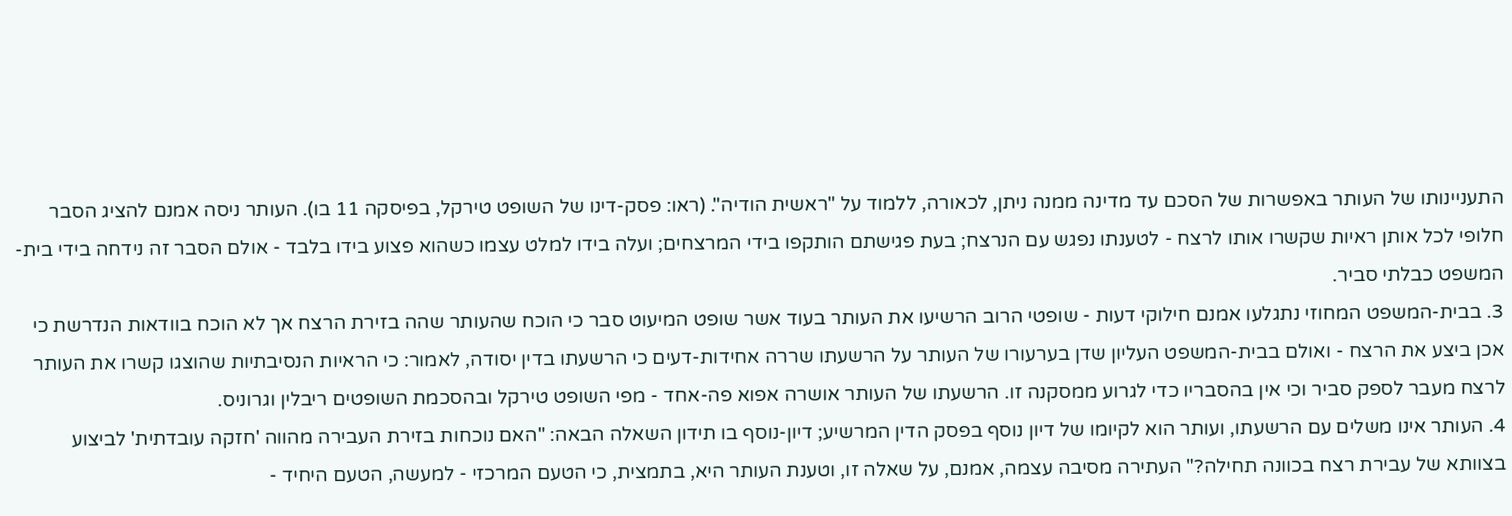התעניינותו של העותר באפשרות של הסכם עד מדינה ממנה ניתן, לכאורה, ללמוד על "ראשית הודיה". (ראו: פסק-דינו של השופט טירקל, בפיסקה 11 בו). העותר ניסה אמנם להציג הסבר חלופי לכל אותן ראיות שקשרו אותו לרצח - לטענתו נפגש עם הנרצח; בעת פגישתם הותקפו בידי המרצחים; ועלה בידו למלט עצמו כשהוא פצוע בידו בלבד - אולם הסבר זה נידחה בידי בית-המשפט כבלתי סביר.
3. בבית-המשפט המחוזי נתגלעו אמנם חילוקי דעות - שופטי הרוב הרשיעו את העותר בעוד אשר שופט המיעוט סבר כי הוכח שהעותר שהה בזירת הרצח אך לא הוכח בוודאות הנדרשת כי אכן ביצע את הרצח - ואולם בבית-המשפט העליון שדן בערעורו של העותר על הרשעתו שררה אחידות-דעים כי הרשעתו בדין יסודה, לאמור: כי הראיות הנסיבתיות שהוצגו קשרו את העותר לרצח מעבר לספק סביר וכי אין בהסבריו כדי לגרוע ממסקנה זו. הרשעתו של העותר אושרה אפוא פה-אחד - מפי השופט טירקל ובהסכמת השופטים ריבלין וגרוניס.
4. העותר אינו משלים עם הרשעתו, ועותר הוא לקיומו של דיון נוסף בפסק הדין המרשיע; דיון-נוסף בו תידון השאלה הבאה: "האם נוכחות בזירת העבירה מהווה 'חזקה עובדתית' לביצוע בצוותא של עבירת רצח בכוונה תחילה?" העתירה מסיבה עצמה, אמנם, על שאלה זו, וטענת העותר היא, בתמצית, כי הטעם המרכזי - למעשה, הטעם היחיד -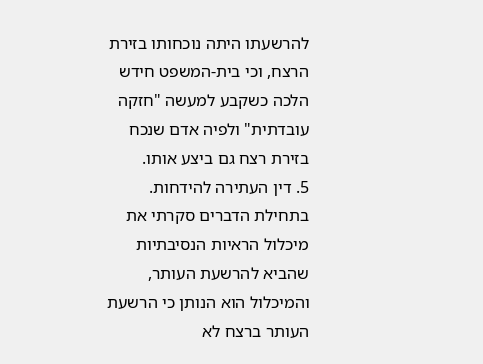להרשעתו היתה נוכחותו בזירת הרצח, וכי בית-המשפט חידש הלכה כשקבע למעשה "חזקה עובדתית" ולפיה אדם שנכח בזירת רצח גם ביצע אותו.
5. דין העתירה להידחות. בתחילת הדברים סקרתי את מיכלול הראיות הנסיבתיות שהביא להרשעת העותר, והמיכלול הוא הנותן כי הרשעת העותר ברצח לא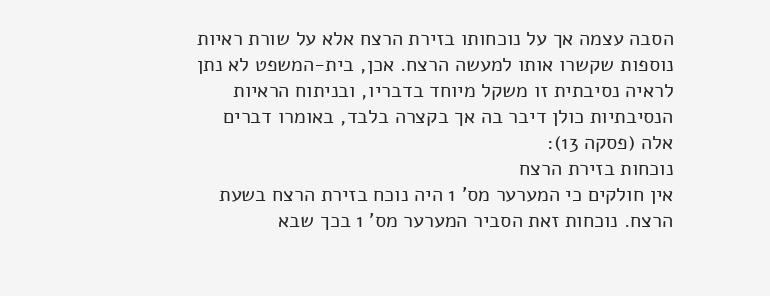הסבה עצמה אך על נוכחותו בזירת הרצח אלא על שורת ראיות נוספות שקשרו אותו למעשה הרצח. אכן, בית-המשפט לא נתן לראיה נסיבתית זו משקל מיוחד בדבריו, ובניתוח הראיות הנסיבתיות כולן דיבר בה אך בקצרה בלבד, באומרו דברים אלה (פסקה 13):
נוכחות בזירת הרצח
אין חולקים כי המערער מס' 1 היה נוכח בזירת הרצח בשעת הרצח. נוכחות זאת הסביר המערער מס' 1 בכך שבא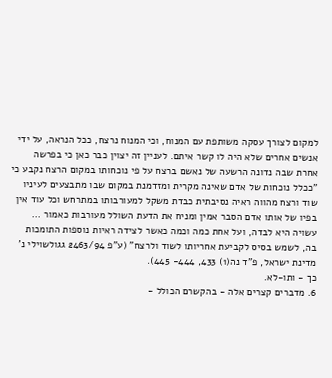למקום לצורך עסקה משותפת עם המנוח, וכי המנוח נרצח, ככל הנראה, על ידי אנשים אחרים שלא היה לו קשר איתם. לעניין זה יצוין כבר כאן כי בפרשה אחרת שבה נדונה הרשעה של נאשם ברצח על פי נוכחותו במקום הרצח נקבע כי "ככלל נוכחות של אדם שאינה מקרית ומזדמנת במקום שבו מתבצעים לעיניו שוד ורצח מהווה ראיה נסיבתית כבדת משקל למעורבותו במתרחש וכל עוד אין בפיו של אותו אדם הסבר אמין ומניח את הדעת השולל מעורבות כאמור ... עשויה היא לבדה, ועל אחת כמה וכמה כאשר לצידה ראיות נוספות התומכות בה, לשמש בסיס לקביעת אחריותו לשוד ולרצח" (ע"פ 2463/94 גגולשוילי נ' מדינת ישראל, פ"ד נה(1) 433, 444- 445).
כך - ותו-לא.
6. מדברים קצרים אלה - בהקשרם הכולל -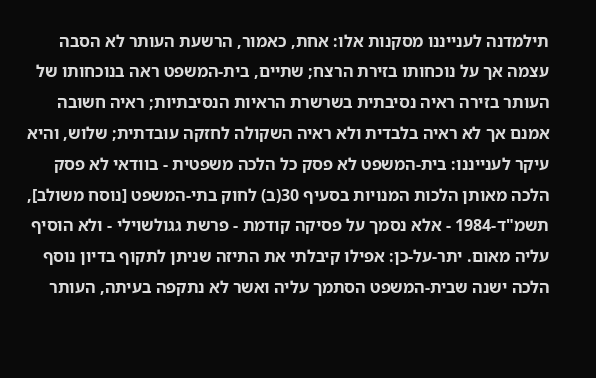תילמדנה לענייננו מסקנות אלו: אחת, כאמור, הרשעת העותר לא הסבה עצמה אך על נוכחותו בזירת הרצח; שתיים, בית-המשפט ראה בנוכחותו של העותר בזירה ראיה נסיבתית בשרשרת הראיות הנסיבתיות; ראיה חשובה אמנם אך לא ראיה בלבדית ולא ראיה השקולה לחזקה עובדתית; שלוש, והיא עיקר לענייננו: בית-המשפט לא פסק כל הלכה משפטית - בוודאי לא פסק הלכה מאותן הלכות המנויות בסעיף 30(ב) לחוק בתי-המשפט [נוסח משולב], תשמ"ד-1984 - אלא נסמך על פסיקה קודמת - פרשת גגולשוילי - ולא הוסיף עליה מאום. יתר-על-כן: אפילו קיבלתי את התיזה שניתן לתקוף בדיון נוסף הלכה ישנה שבית-המשפט הסתמך עליה ואשר לא נתקפה בעיתה, העותר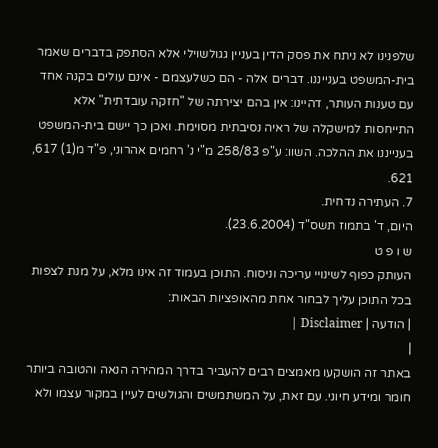שלפנינו לא ניתח את פסק הדין בעניין גגולשוילי אלא הסתפק בדברים שאמר בית-המשפט בענייננו. דברים אלה - הם כשלעצמם - אינם עולים בקנה אחד עם טענות העותר, דהיינו: אין בהם יצירתה של "חזקה עובדתית" אלא התייחסות למישקלה של ראיה נסיבתית מסוימת. ואכן כך יישם בית-המשפט בענייננו את ההלכה. השוו: ע"פ 258/83 מ"י נ' רחמים אהרוני, פ"ד מ(1) 617, 621.
7. העתירה נדחית.
היום, ד' בתמוז תשס"ד (23.6.2004).
ש ו פ ט
העותק כפוף לשינויי עריכה וניסוח. התוכן בעמוד זה אינו מלא, על מנת לצפות בכל התוכן עליך לבחור אחת מהאופציות הבאות:
| הודעה | Disclaimer |
|
באתר זה הושקעו מאמצים רבים להעביר בדרך המהירה הנאה והטובה ביותר חומר ומידע חיוני. עם זאת, על המשתמשים והגולשים לעיין במקור עצמו ולא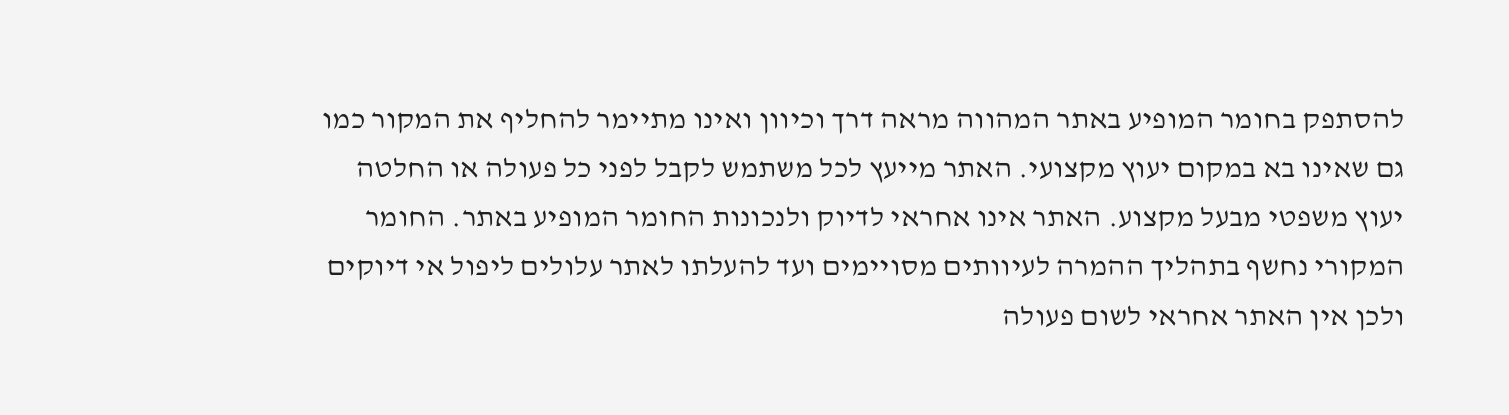להסתפק בחומר המופיע באתר המהווה מראה דרך וכיוון ואינו מתיימר להחליף את המקור כמו גם שאינו בא במקום יעוץ מקצועי. האתר מייעץ לכל משתמש לקבל לפני כל פעולה או החלטה יעוץ משפטי מבעל מקצוע. האתר אינו אחראי לדיוק ולנכונות החומר המופיע באתר. החומר המקורי נחשף בתהליך ההמרה לעיוותים מסויימים ועד להעלתו לאתר עלולים ליפול אי דיוקים ולכן אין האתר אחראי לשום פעולה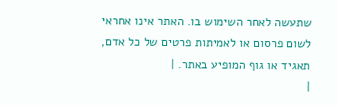שתעשה לאחר השימוש בו. האתר אינו אחראי לשום פרסום או לאמיתות פרטים של כל אדם, תאגיד או גוף המופיע באתר. |
|